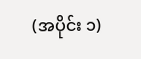(အပိုင်း ၁)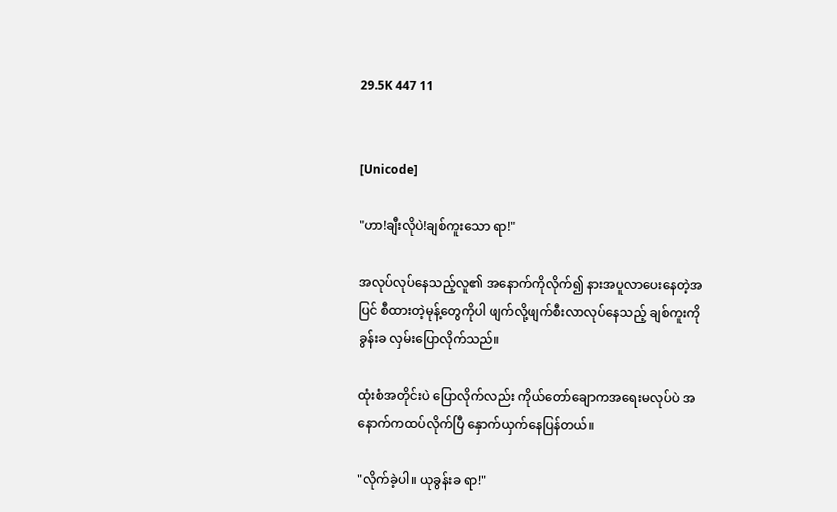29.5K 447 11


[Unicode]

"ဟာ!ချီးလိုပဲ!ချစ်ကူးသော ရာ!"

အလုပ်လုပ်နေသည့်လူ၏ အနောက်ကိုလိုက်၍ နားအပူလာပေး‌နေတဲ့အပြင် စီထားတဲ့မုန့်တွေကိုပါ ဖျက်လို့ဖျက်စီးလာလုပ်နေသည့် ချစ်ကူးကို ခွန်းခ လှမ်း‌ပြောလိုက်သည်။

ထုံးစံအတိုင်းပဲ ပြောလိုက်လည်း ကိုယ်တော်ချောကအရေးမလုပ်ပဲ အနောက်ကထပ်လိုက်ပြီ နှောက်ယှက်နေပြန်တယ်။

"လိုက်ခဲ့ပါ။ ယုခွန်းခ ရာ!"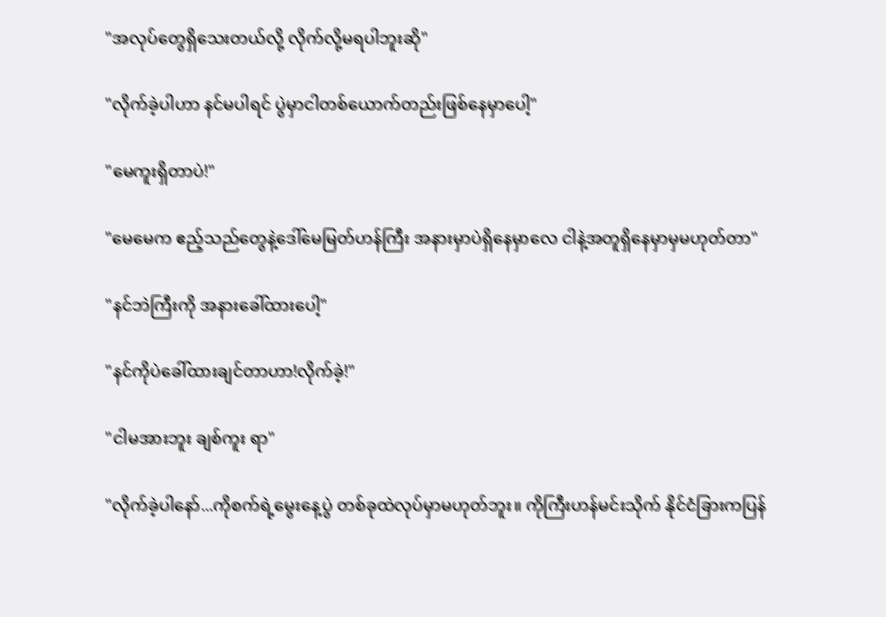"အလုပ်တွေရှိသေးတယ်လို့ လိုက်လို့မရပါဘူးဆို"

"လိုက်ခဲ့ပါဟာ နင်မပါရင် ပွဲမှာငါတစ်ယောက်တည်းဖြစ်နေမှာပေါ့"

"မေကူးရှိတာပဲ!"

"မေမေ‌က ဧည့်သည်တွေနဲ့‌ဒေါ်မေမြတ်ဟန်ကြီး အနားမှာပဲရှိနေမှာလေ ငါနဲ့အတူရှိနေမှာမှမဟုတ်တာ"

"နင်ဘဲကြီးကို အနားခေါ်ထားပေါ့"

"နင်ကိုပဲခေါ်ထားချင်တာဟာ!လိုက်ခဲ့!"

"ငါမအားဘူး ချစ်ကူး ရာ"

"လိုက်ခဲ့ပါ‌နော်...ကိုစက်ရဲ့မွေးနေ့ပွဲ တစ်ခုထဲလုပ်မှာမဟုတ်ဘူး။ ကိုကြီးဟန်မင်းသိုက် နိုင်ငံခြားကပြန်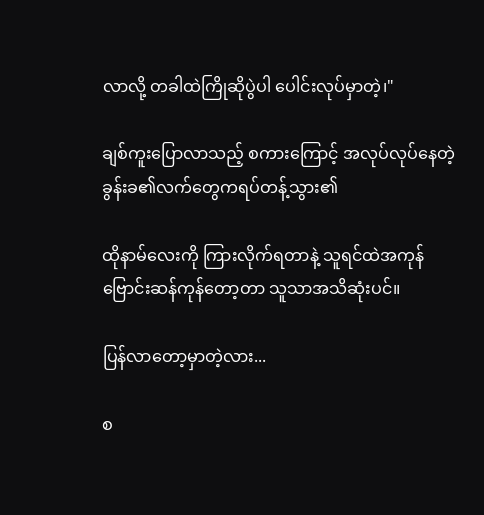လာလို့ တခါထဲကြိုဆိုပွဲပါ ပေါင်းလုပ်မှာတဲ့၊"

ချစ်ကူးပြောလာသည့် စကားကြောင့် အလုပ်လုပ်နေတဲ့ ခွန်းခ၏လက်တွေကရပ်တန့်သွား၏

ထိုနာမ်လေးကို ကြားလိုက်ရတာနဲ့ သူရင်ထဲအကုန်ဗြောင်းဆန်ကုန်တော့တာ သူသာအသိဆုံးပင်။

ပြန်လာတော့မှာတဲ့လား...

စ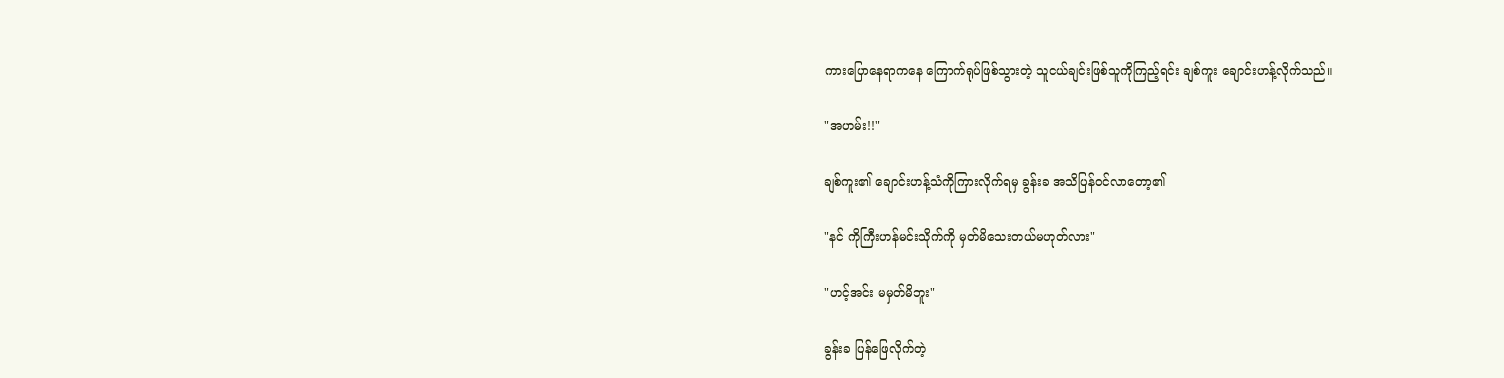ကားပြောနေရာကနေ ကြောက်ရုပ်ဖြစ်သွားတဲ့ သူငယ်ချင်းဖြစ်သူကိုကြည့်ရင်း ချစ်ကူး ချောင်းဟန့်လိုက်သည်။

"အဟမ်း!!"

ချစ်ကူး၏ ချောင်းဟန့်သံကိုကြားလိုက်ရမှ ခွန်းခ အသိပြန်၀င်လာတော့၏

"နင် ကိုကြီးဟန်မင်းသိုက်ကို မှတ်မိသေးတယ်မဟုတ်လား"

"ဟင့်အင်း မမှတ်မိဘူး"

ခွန်းခ ပြန်ဖြေလိုက်တဲ့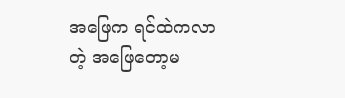အဖြေက ရင်ထဲကလာတဲ့ အဖြေတော့မ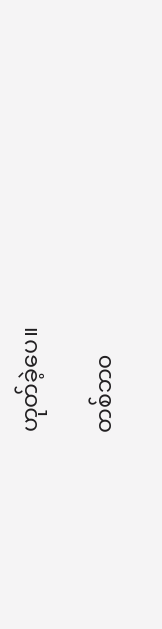ဟုတ်ခဲ့ပေ။

တစ်ဘ၀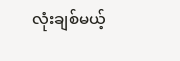လုံးချစ်မယ့်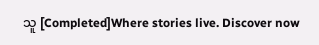သူ [Completed]Where stories live. Discover now